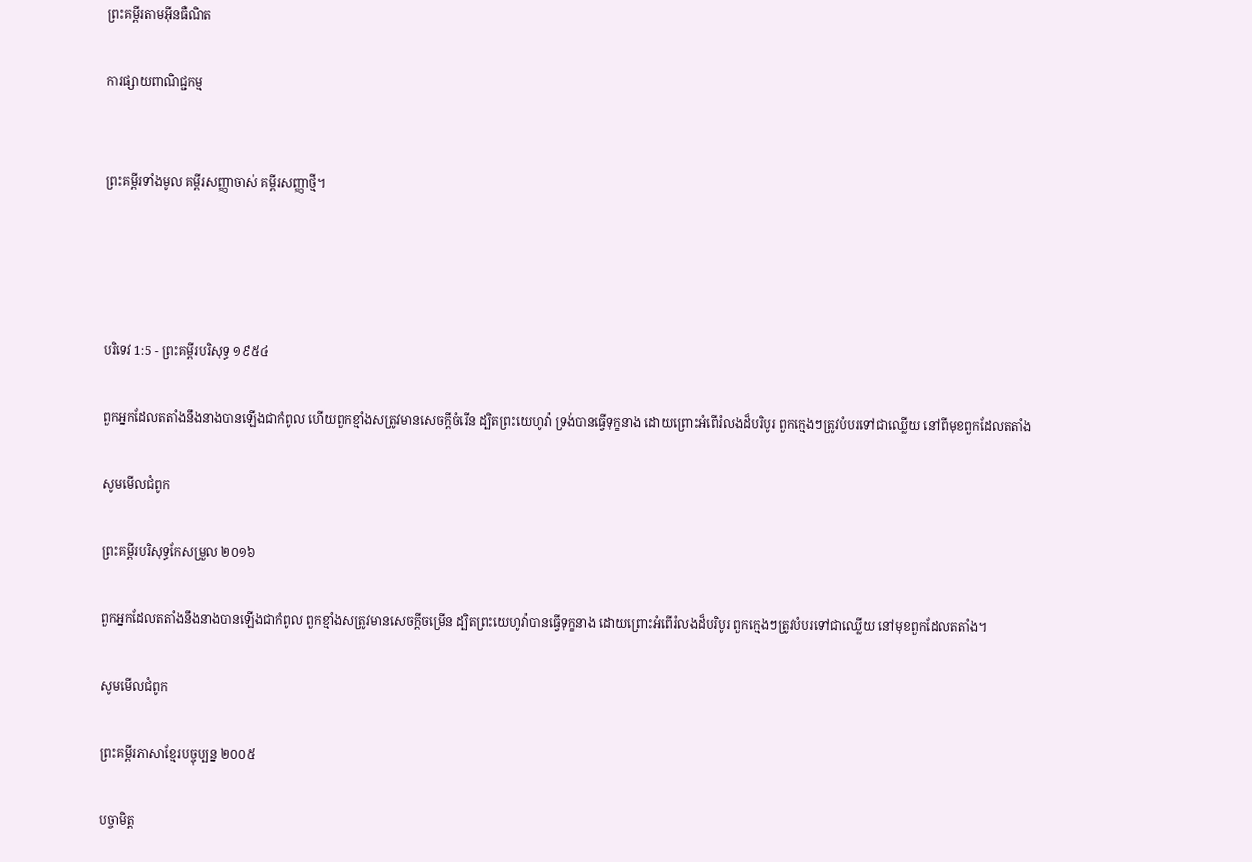ព្រះគម្ពីរតាមអ៊ីនធឺណិត

ការផ្សាយពាណិជ្ជកម្ម


ព្រះគម្ពីរទាំងមូល គម្ពីរសញ្ញាចាស់ គម្ពីរសញ្ញាថ្មី។




បរិទេវ 1:5 - ព្រះគម្ពីរបរិសុទ្ធ ១៩៥៤

ពួកអ្នកដែលតតាំងនឹងនាងបានឡើងជាកំពូល ហើយពួកខ្មាំងសត្រូវមានសេចក្ដីចំរើន ដ្បិតព្រះ‌យេហូវ៉ា ទ្រង់បានធ្វើទុក្ខនាង ដោយព្រោះអំពើរំលងដ៏បរិបូរ ពួកក្មេងៗត្រូវបំបរទៅជាឈ្លើយ នៅពីមុខពួកដែលតតាំង

សូមមើលជំពូក

ព្រះគម្ពីរបរិសុទ្ធកែសម្រួល ២០១៦

ពួកអ្នកដែលតតាំងនឹងនាងបានឡើងជាកំពូល ពួកខ្មាំងសត្រូវមានសេចក្ដីចម្រើន ដ្បិតព្រះ‌យេហូវ៉ាបានធ្វើទុក្ខនាង ដោយព្រោះអំពើរំលងដ៏បរិបូរ ពួកក្មេងៗត្រូវបំបរទៅជាឈ្លើយ នៅមុខពួកដែលតតាំង។

សូមមើលជំពូក

ព្រះគម្ពីរភាសាខ្មែរបច្ចុប្បន្ន ២០០៥

បច្ចា‌មិត្ត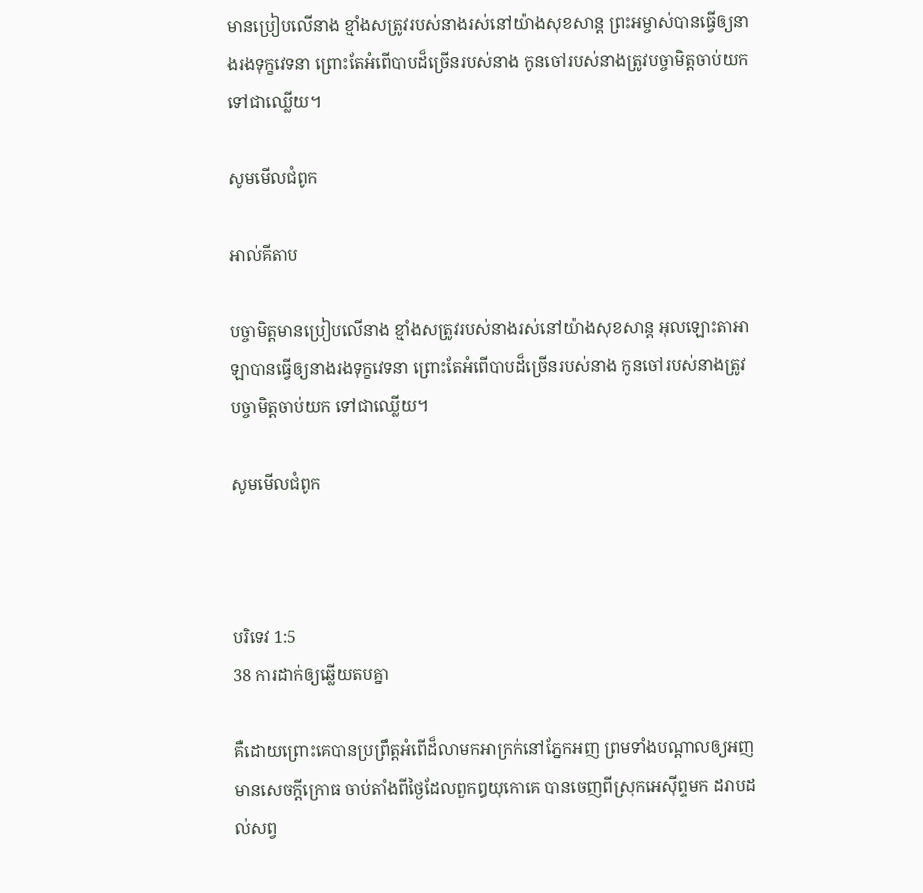មានប្រៀបលើនាង ខ្មាំងសត្រូវរបស់នាងរស់នៅយ៉ាងសុខ‌សាន្ត ព្រះ‌អម្ចាស់បានធ្វើឲ្យនាងរងទុក្ខវេទនា ព្រោះតែអំពើបាបដ៏ច្រើនរបស់នាង កូនចៅរបស់នាងត្រូវបច្ចា‌មិត្តចាប់យក ទៅជាឈ្លើយ។

សូមមើលជំពូក

អាល់គីតាប

បច្ចា‌មិត្តមានប្រៀបលើនាង ខ្មាំងសត្រូវរបស់នាងរស់នៅយ៉ាងសុខ‌សាន្ត អុលឡោះ‌តាអាឡាបានធ្វើឲ្យនាងរងទុក្ខវេទនា ព្រោះតែអំពើបាបដ៏ច្រើនរបស់នាង កូនចៅរបស់នាងត្រូវបច្ចា‌មិត្តចាប់យក ទៅជាឈ្លើយ។

សូមមើលជំពូក



បរិទេវ 1:5
38 ការដាក់ឲ្យឆ្លើយតបគ្នា

គឺដោយព្រោះគេបានប្រព្រឹត្តអំពើដ៏លាមកអាក្រក់នៅភ្នែកអញ ព្រមទាំងបណ្តាលឲ្យអញមានសេចក្ដីក្រោធ ចាប់តាំងពីថ្ងៃដែលពួកឰយុកោគេ បានចេញពីស្រុកអេស៊ីព្ទមក ដរាបដល់សព្វ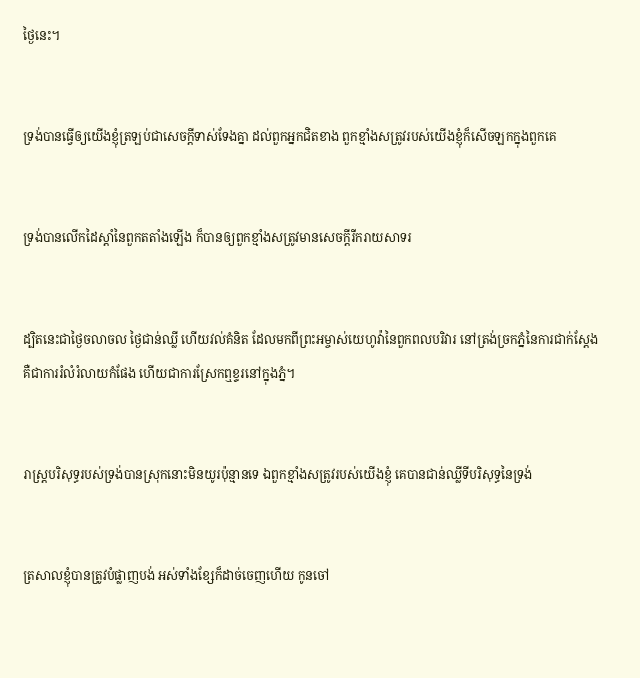ថ្ងៃនេះ។


ទ្រង់បានធ្វើឲ្យយើងខ្ញុំត្រឡប់ជាសេចក្ដីទាស់‌ទែងគ្នា ដល់ពួកអ្នកជិតខាង ពួកខ្មាំងសត្រូវរបស់យើងខ្ញុំក៏សើចឡកក្នុងពួកគេ


ទ្រង់បានលើកដៃស្តាំនៃពួកតតាំងឡើង ក៏បានឲ្យពួកខ្មាំងសត្រូវមានសេចក្ដីរីក‌រាយសាទរ


ដ្បិតនេះជាថ្ងៃចលាចល ថ្ងៃជាន់ឈ្លី ហើយវល់គំនិត ដែលមកពីព្រះ‌អម្ចាស់យេហូវ៉ានៃពួកពល‌បរិវារ នៅត្រង់ច្រកភ្នំនៃការជាក់‌ស្តែង គឺជាការរំលំ‌រំលាយកំផែង ហើយជាការស្រែកឮខ្ទរនៅក្នុងភ្នំ។


រាស្ត្របរិសុទ្ធរបស់ទ្រង់បានស្រុកនោះមិនយូរប៉ុន្មានទេ ឯពួកខ្មាំងសត្រូវរបស់យើងខ្ញុំ គេបានជាន់ឈ្លីទីបរិសុទ្ធនៃទ្រង់


ត្រសាលខ្ញុំបានត្រូវបំផ្លាញបង់ អស់ទាំងខ្សែក៏ដាច់ចេញហើយ កូនចៅ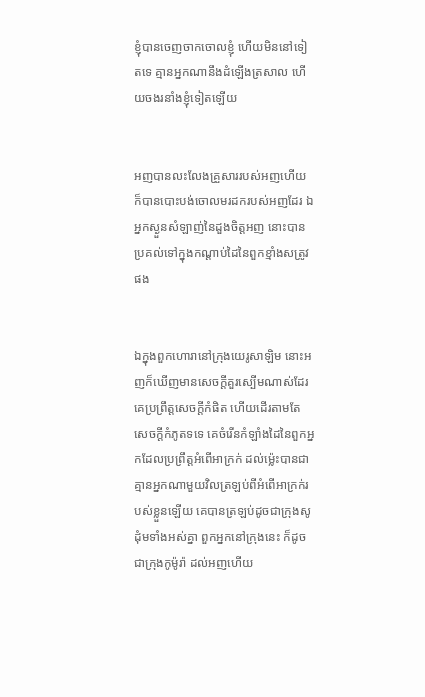ខ្ញុំបានចេញចាកចោលខ្ញុំ ហើយមិននៅទៀតទេ គ្មានអ្នកណានឹងដំឡើងត្រសាល ហើយចងរនាំងខ្ញុំទៀតឡើយ


អញបានលះ‌លែងគ្រួសាររបស់អញហើយ ក៏បានបោះ‌បង់ចោលមរដករបស់អញដែរ ឯអ្នកស្ងួនសំឡាញ់នៃដួងចិត្តអញ នោះបានប្រគល់ទៅក្នុងកណ្តាប់ដៃនៃពួកខ្មាំងសត្រូវផង


ឯក្នុងពួកហោរានៅក្រុងយេរូ‌សាឡិម នោះអញក៏ឃើញមានសេចក្ដីគួរស្បើមណាស់ដែរ គេប្រព្រឹត្តសេចក្ដីកំផិត ហើយដើរតាមតែសេចក្ដីកំភូតទទេ គេចំរើនកំឡាំងដៃនៃពួកអ្នកដែលប្រព្រឹត្តអំពើអាក្រក់ ដល់‌ម៉្លេះបានជាគ្មានអ្នកណាមួយវិលត្រឡប់ពីអំពើអាក្រក់របស់ខ្លួនឡើយ គេបានត្រឡប់ដូចជាក្រុងសូដុំមទាំងអស់គ្នា ពួកអ្នកនៅក្រុងនេះ ក៏ដូចជាក្រុងកូម៉ូរ៉ា ដល់អញហើយ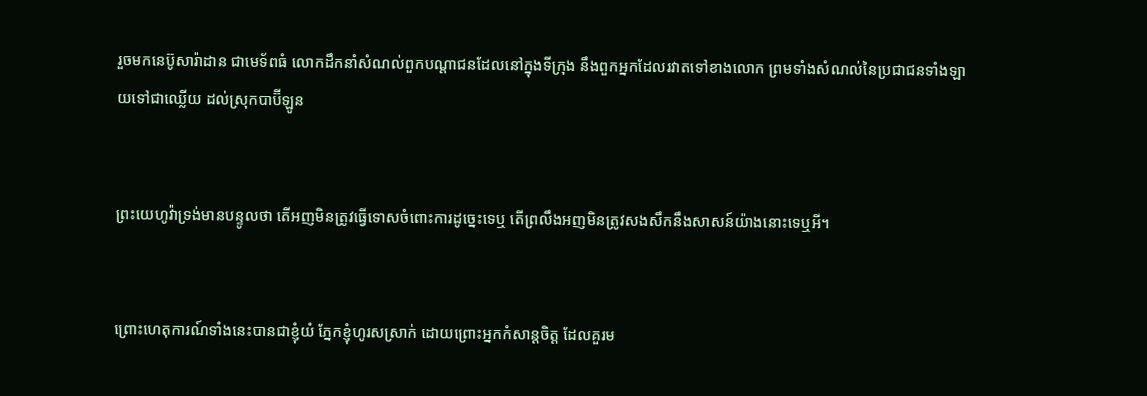រួចមកនេប៊ូសា‌រ៉ាដាន ជាមេ‌ទ័ពធំ លោកដឹក‌នាំសំណល់ពួកបណ្តាជនដែលនៅក្នុងទីក្រុង នឹងពួកអ្នកដែលរវាតទៅខាងលោក ព្រមទាំងសំណល់នៃប្រជា‌ជនទាំង‌ឡាយទៅជាឈ្លើយ ដល់ស្រុកបាប៊ីឡូន


ព្រះ‌យេហូវ៉ាទ្រង់មានបន្ទូលថា តើអញមិនត្រូវធ្វើទោសចំពោះការដូច្នេះទេឬ តើព្រលឹងអញមិនត្រូវសង‌សឹកនឹងសាសន៍យ៉ាងនោះទេឬអី។


ព្រោះហេតុការណ៍ទាំងនេះបានជាខ្ញុំយំ ភ្នែកខ្ញុំហូរសស្រាក់ ដោយព្រោះអ្នកកំសាន្តចិត្ត ដែលគួរម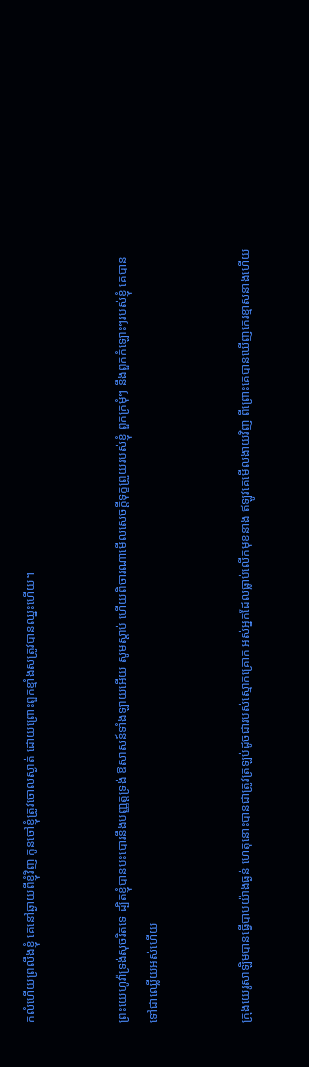កលំហើយព្រលឹងខ្ញុំ គេនៅឆ្ងាយពីខ្ញុំវិញ កូនចៅខ្ញុំត្រូវចោលស្ងាត់ ដោយព្រោះពួកខ្មាំងសត្រូវបានឈ្នះហើយ។


ព្រះ‌យេហូវ៉ាទ្រង់សុចរិតទេ ដ្បិតខ្ញុំបានបះ‌បោរនឹងបញ្ញត្តទ្រង់ ឱសាសន៍ទាំង‌ឡាយអើយ សូមស្តាប់ ហើយពិចារណាមើលសេចក្ដីទុក្ខព្រួយរបស់ខ្ញុំ ពួកក្រមុំៗ នឹងពួកកំឡោះៗរបស់ខ្ញុំ គេបានទៅជាឈ្លើយអស់ហើយ


ក្រុងយេរូ‌សាឡិមបានធ្វើបាបយ៉ាងធ្ងន់ ហេតុនោះបានជាត្រូវត្រឡប់ដូចជារបស់ស្មោក‌គ្រោក អស់អ្នកដែលធ្លាប់លើកមុខនាង ឥឡូវគេមើល‌ងាយវិញ ពីព្រោះគេបានឃើញកេរ‌ខ្មាសនាងហើយ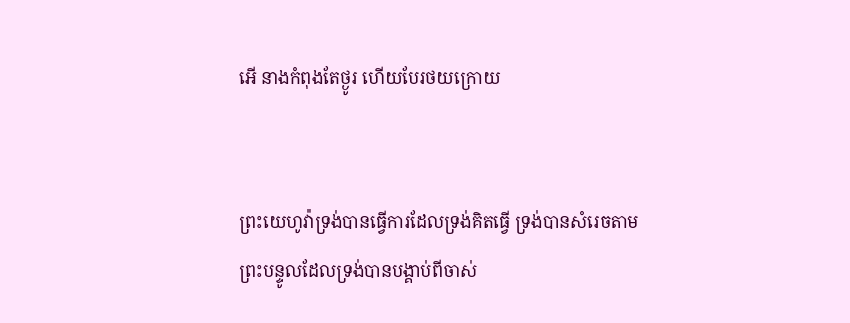អើ នាងកំពុងតែថ្ងូរ ហើយបែរថយក្រោយ


ព្រះ‌យេហូវ៉ាទ្រង់បានធ្វើការដែលទ្រង់គិតធ្វើ ទ្រង់បានសំរេចតាមព្រះ‌បន្ទូលដែលទ្រង់បានបង្គាប់ពីចាស់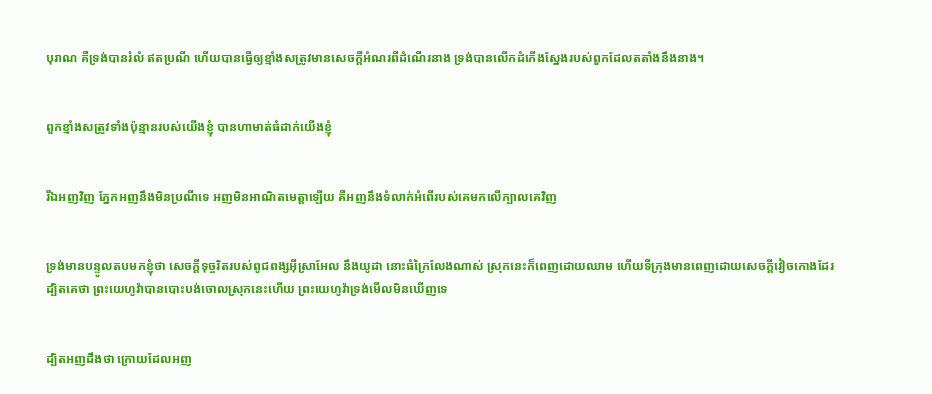បុរាណ គឺទ្រង់បានរំលំ ឥតប្រណី ហើយបានធ្វើឲ្យខ្មាំងសត្រូវមានសេចក្ដីអំណរពីដំណើរនាង ទ្រង់បានលើកដំកើងស្នែងរបស់ពួកដែលតតាំងនឹងនាង។


ពួកខ្មាំងសត្រូវទាំងប៉ុន្មានរបស់យើងខ្ញុំ បានហាមាត់ធំដាក់យើងខ្ញុំ


រីឯអញវិញ ភ្នែកអញនឹងមិនប្រណីទេ អញមិនអាណិតមេត្តាឡើយ គឺអញនឹងទំលាក់អំពើរបស់គេមកលើក្បាលគេវិញ


ទ្រង់មានបន្ទូលតបមកខ្ញុំថា សេចក្ដីទុច្ចរិតរបស់ពូជ‌ពង្សអ៊ីស្រាអែល នឹងយូដា នោះធំក្រៃ‌លែងណាស់ ស្រុកនេះក៏ពេញដោយឈាម ហើយទីក្រុងមានពេញដោយសេចក្ដីវៀចកោងដែរ ដ្បិតគេថា ព្រះ‌យេហូវ៉ាបានបោះ‌បង់ចោលស្រុកនេះហើយ ព្រះ‌យេហូវ៉ាទ្រង់មើលមិនឃើញទេ


ដ្បិតអញដឹងថា ក្រោយដែលអញ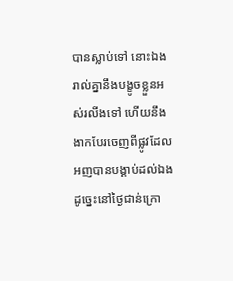បានស្លាប់ទៅ នោះឯងរាល់គ្នានឹងបង្ខូចខ្លួនអស់រលីងទៅ ហើយនឹងងាកបែរចេញពីផ្លូវដែលអញបានបង្គាប់ដល់ឯង ដូច្នេះនៅថ្ងៃជាន់ក្រោ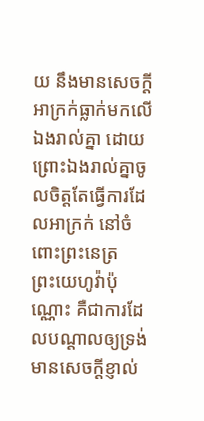យ នឹងមានសេចក្ដីអាក្រក់ធ្លាក់មកលើឯងរាល់គ្នា ដោយព្រោះឯងរាល់គ្នាចូលចិត្តតែធ្វើការដែលអាក្រក់ នៅចំពោះព្រះ‌នេត្រព្រះ‌យេហូវ៉ាប៉ុណ្ណោះ គឺជាការដែលបណ្តាលឲ្យទ្រង់មានសេចក្ដីខ្ញាល់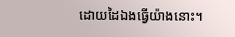ដោយដៃឯងធ្វើយ៉ាងនោះ។